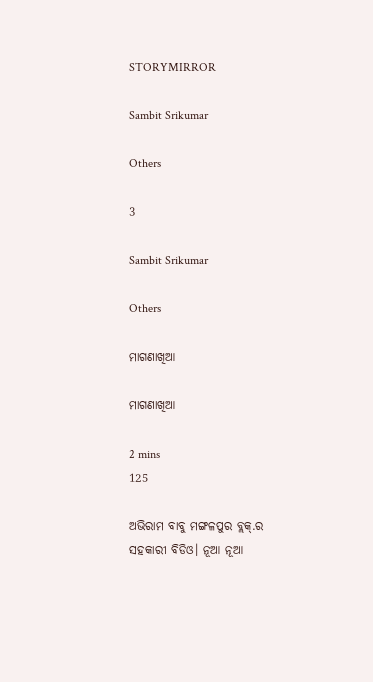STORYMIRROR

Sambit Srikumar

Others

3

Sambit Srikumar

Others

ମାଗଣାଖିଆ

ମାଗଣାଖିଆ

2 mins
125

ଅଭିରାମ ବାବୁ ମଙ୍ଗଳପୁର ବ୍ଲକ୍.ର ସହକାରୀ ବିଡିଓ। ନୂଆ ନୂଆ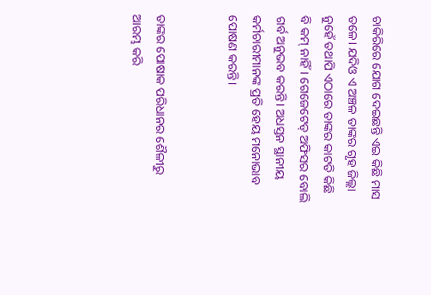ଚାକିରିରେ ଯୋଗ ଦେଇଛନ୍ତି ଏଇ କିଛି ମାସ ତଳେ। ଯଦିଓ ଏ ଅଞ୍ଚଳ ତାଙ୍କର ଗୃହ ଜିଲ୍ଲା ନୁହେଁ ତଥାପି ଏଠାରେ ତାଙ୍କର କାଟତି କିଛି ବି କମ୍ ନାହିଁ। ଗେଜେଟେଡ୍ ଅଫିସର ବୋଲି ଗର୍ବ ଅନୁଭବ କରନ୍ତି। ଅଧସ୍ତନ ସ୍ଥାନୀୟ କର୍ମଚାରୀମାନଙ୍କ ପ୍ରତି ହେୟ ମନୋଭାବ ପୋଷଣ କରନ୍ତି।


ତାଙ୍କର ପୋଷାକ ପରିଧାନର ଶୈଳୀରୁ ଆରମ୍ଭ କରି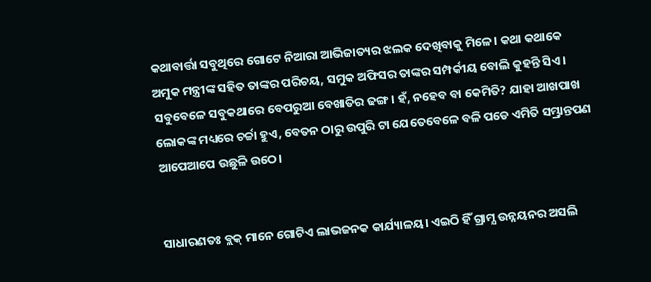କଥାବାର୍ତ୍ତା ସବୁଥିରେ ଗୋଟେ ନିଆରା ଆଭିଜାତ୍ୟର ଝଲକ ଦେଖିବାକୁ ମିଳେ। କଥା କଥାକେ ଅମୁକ ମନ୍ତ୍ରୀଙ୍କ ସହିତ ତାଙ୍କର ପରିଚୟ, ସମୁକ ଅଫିସର ତାଙ୍କର ସମ୍ପର୍କୀୟ ବୋଲି କୁହନ୍ତି ସିଏ। ସବୁବେଳେ ସବୁକଥାରେ ବେପରୁଆ ବେଖାତିର ଢଙ୍ଗ। ହଁ, ନହେବ ବା କେମିତି? ଯାହା ଆଖପାଖ ଲୋକଙ୍କ ମଧ୍ୟରେ ଚର୍ଚ୍ଚା ହୁଏ, ବେତନ ଠାରୁ ଉପୁରି ଟା ଯେତେବେଳେ ବଳି ପଡେ ଏମିତି ସମ୍ଭ୍ରାନ୍ତପଣ ଆପେଆପେ ଉଛୁଳି ଉଠେ।


ସାଧାରଣତଃ ବ୍ଲକ୍ ମାନେ ଗୋଟିଏ ଲାଭଜନକ କାର୍ଯ୍ୟାଳୟ। ଏଇଠି ହିଁ ଗ୍ରାମ୍ଯ ଉନ୍ନୟନର ଅସଲି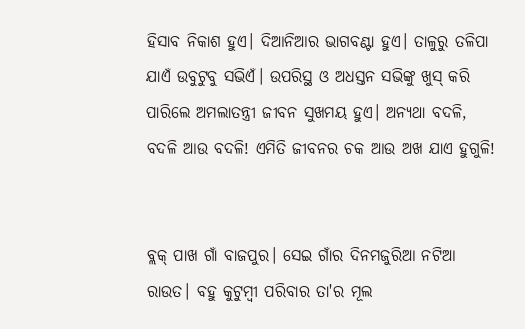ହିସାବ ନିକାଶ ହୁଏ। ଦିଆନିଆର ଭାଗବଣ୍ଟା ହୁଏ। ତାଳୁରୁ ତଳିପା ଯାଏଁ ଉବୁଟୁବୁ ସଭିଏଁ। ଉପରିସ୍ଥ ଓ ଅଧସ୍ତନ ସଭିଙ୍କୁ ଖୁସ୍ କରି ପାରିଲେ ଅମଲାତନ୍ତ୍ରୀ ଜୀବନ ସୁଖମୟ ହୁଏ। ଅନ୍ୟଥା ବଦଳି, ବଦଳି ଆଉ ବଦଳି! ଏମିତି ଜୀବନର ଚକ ଆଉ ଅଖ ଯାଏ ହୁଗୁଳି!


ବ୍ଲକ୍ ପାଖ ଗାଁ ବାଜପୁର। ସେଇ ଗାଁର ଦିନମଜୁରିଆ ନଟିଆ ରାଉତ। ବହୁ କୁଟୁମ୍ବୀ ପରିବାର ତା'ର ମୂଲ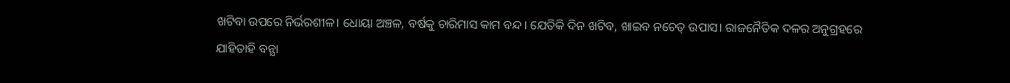ଖଟିବା ଉପରେ ନିର୍ଭରଶୀଳ। ଧୋୟା ଅଞ୍ଚଳ, ବର୍ଷକୁ ଚାରିମାସ କାମ ବନ୍ଦ। ଯେତିକି ଦିନ ଖଟିବ, ଖାଇବ ନଚେତ୍ ଉପାସ। ରାଜନୈତିକ ଦଳର ଅନୁଗ୍ରହରେ ଯାହିତାହି ବନ୍ଯା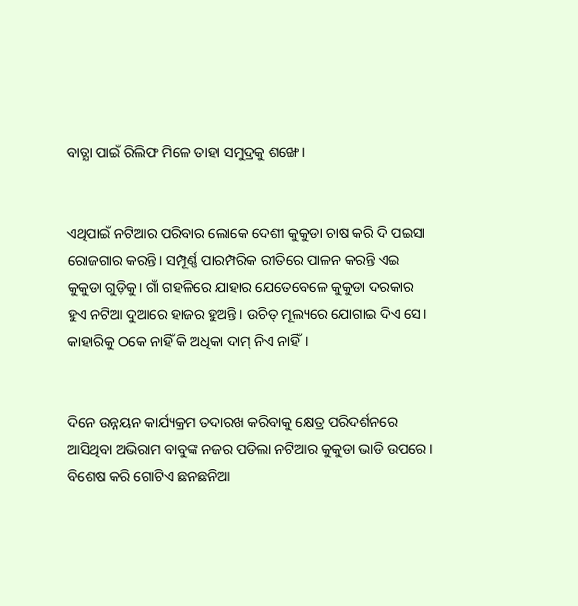ବାତ୍ଯା ପାଇଁ ରିଲିଫ ମିଳେ ତାହା ସମୁଦ୍ରକୁ ଶଙ୍ଖେ।


ଏଥିପାଇଁ ନଟିଆର ପରିବାର ଲୋକେ ଦେଶୀ କୁକୁଡା ଚାଷ କରି ଦି ପଇସା ରୋଜଗାର କରନ୍ତି। ସମ୍ପୂର୍ଣ୍ଣ ପାରମ୍ପରିକ ରୀତିରେ ପାଳନ କରନ୍ତି ଏଇ କୁକୁଡା ଗୁଡ଼ିକୁ। ଗାଁ ଗହଳିରେ ଯାହାର ଯେତେବେଳେ କୁକୁଡା ଦରକାର ହୁଏ ନଟିଆ ଦୁଆରେ ହାଜର ହୁଅନ୍ତି। ଉଚିତ୍ ମୂଲ୍ୟରେ ଯୋଗାଇ ଦିଏ ସେ। କାହାରିକୁ ଠକେ ନାହିଁ କି ଅଧିକା ଦାମ୍ ନିଏ ନାହିଁ।


ଦିନେ ଉନ୍ନୟନ କାର୍ଯ୍ୟକ୍ରମ ତଦାରଖ କରିବାକୁ କ୍ଷେତ୍ର ପରିଦର୍ଶନରେ ଆସିଥିବା ଅଭିରାମ ବାବୁଙ୍କ ନଜର ପଡିଲା ନଟିଆର କୁକୁଡା ଭାଡି ଉପରେ। ବିଶେଷ କରି ଗୋଟିଏ ଛନଛନିଆ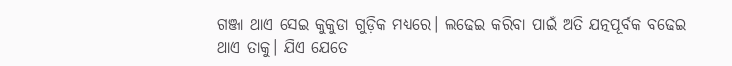ଗଞ୍ଜା ଥାଏ ସେଇ କୁକୁଡା ଗୁଡ଼ିକ ମଧ୍ୟରେ। ଲଢେଇ କରିବା ପାଇଁ ଅତି ଯତ୍ନପୂର୍ବକ ବଢେଇ ଥାଏ ତାକୁ। ଯିଏ ଯେତେ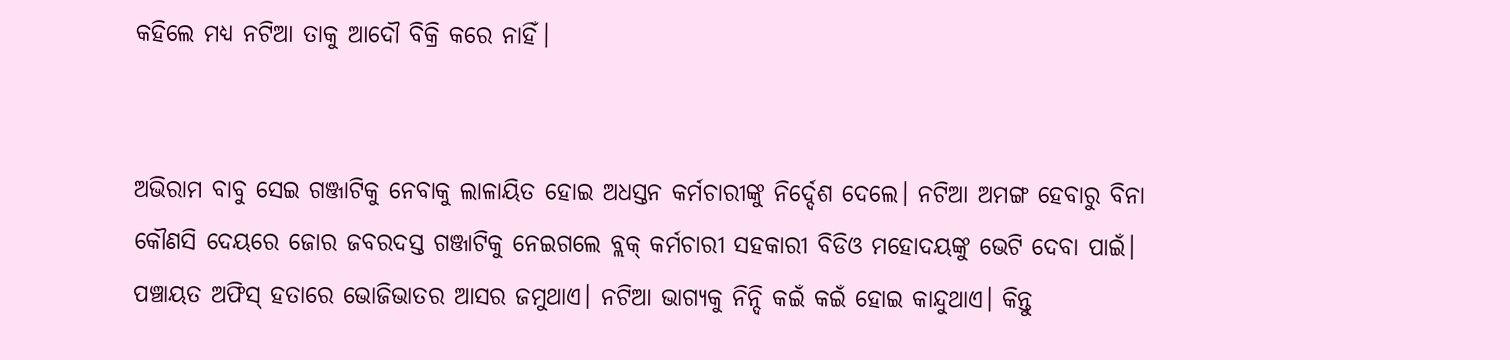କହିଲେ ମଧ୍ୟ ନଟିଆ ତାକୁ ଆଦୌ ବିକ୍ରି କରେ ନାହିଁ।


ଅଭିରାମ ବାବୁ ସେଇ ଗଞ୍ଜାଟିକୁ ନେବାକୁ ଲାଳାୟିତ ହୋଇ ଅଧସ୍ତନ କର୍ମଚାରୀଙ୍କୁ ନିର୍ଦ୍ଦେଶ ଦେଲେ। ନଟିଆ ଅମଙ୍ଗ ହେବାରୁ ବିନା କୌଣସି ଦେୟରେ ଜୋର ଜବରଦସ୍ତ ଗଞ୍ଜାଟିକୁ ନେଇଗଲେ ବ୍ଲକ୍ କର୍ମଚାରୀ ସହକାରୀ ବିଡିଓ ମହୋଦୟଙ୍କୁ ଭେଟି ଦେବା ପାଇଁ। ପଞ୍ଚାୟତ ଅଫିସ୍ ହତାରେ ଭୋଜିଭାତର ଆସର ଜମୁଥାଏ। ନଟିଆ ଭାଗ୍ୟକୁ ନିନ୍ଦି କଇଁ କଇଁ ହୋଇ କାନ୍ଦୁଥାଏ। କିନ୍ତୁ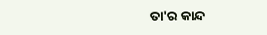ତା'ର କାନ୍ଦ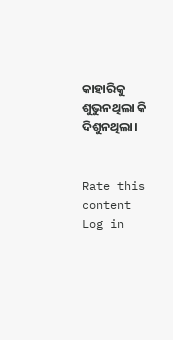କାହାରିକୁ ଶୁଭୁନଥିଲା କି ଦିଶୁନଥିଲା।


Rate this content
Log in